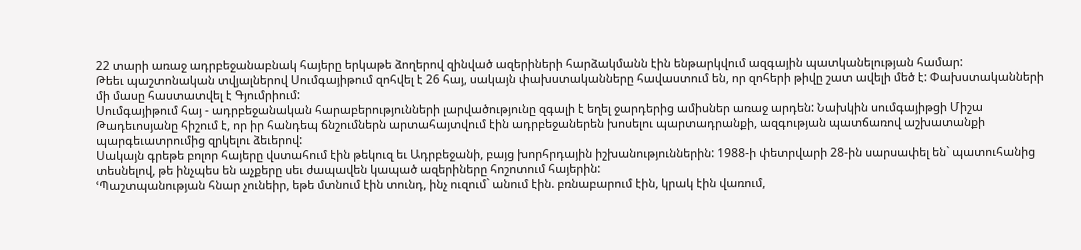22 տարի առաջ ադրբեջանաբնակ հայերը երկաթե ձողերով զինված ազերիների հարձակմանն էին ենթարկվում ազգային պատկանելության համար:
Թեեւ պաշտոնական տվյալներով Սումգայիթում զոհվել է 26 հայ, սակայն փախստականները հավաստում են, որ զոհերի թիվը շատ ավելի մեծ է: Փախստականների մի մասը հաստատվել է Գյումրիում:
Սումգայիթում հայ - ադրբեջանական հարաբերությունների լարվածությունը զգալի է եղել ջարդերից ամիսներ առաջ արդեն: Նախկին սումգայիթցի Միշա Թադեւոսյանը հիշում է, որ իր հանդեպ ճնշումներն արտահայտվում էին ադրբեջաներեն խոսելու պարտադրանքի, ազգության պատճառով աշխատանքի պարգեւատրումից զրկելու ձեւերով:
Սակայն գրեթե բոլոր հայերը վստահում էին թեկուզ եւ Ադրբեջանի, բայց խորհրդային իշխանություններին: 1988-ի փետրվարի 28-ին սարսափել են` պատուհանից տեսնելով, թե ինչպես են աչքերը սեւ ժապավեն կապած ազերիները հոշոտում հայերին:
ՙՊաշտպանության հնար չունեիր, եթե մտնում էին տունդ, ինչ ուզում` անում էին. բռնաբարում էին, կրակ էին վառում,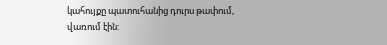կահույքը պատուհանից դուրս թափում, վառում էին: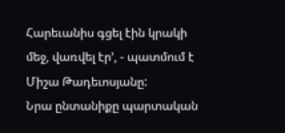Հարեւանիս գցել էին կրակի մեջ, վառվել էր՚, - պատմում է Միշա Թադեւոսյանը:
Նրա ընտանիքը պարտական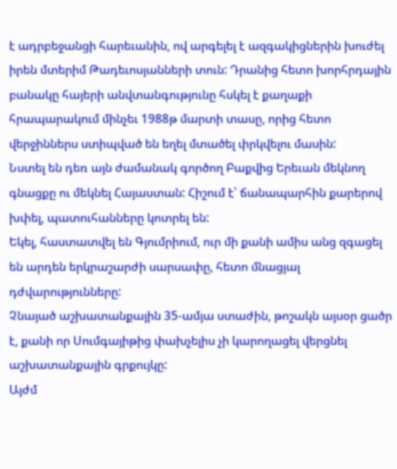է ադրբեջանցի հարեւանին, ով արգելել է ազգակիցներին խուժել իրեն մտերիմ Թադեւոսյանների տուն: Դրանից հետո խորհրդային բանակը հայերի անվտանգությունը հսկել է քաղաքի հրապարակում մինչեւ 1988թ մարտի տասը, որից հետո վերջիններս ստիպված են եղել մտածել փրկվելու մասին:
Նստել են դեռ այն ժամանակ գործող Բաքվից Երեւան մեկնող գնացքը ու մեկնել Հայաստան: Հիշում է՝ ճանապարհին քարերով խփել, պատուհանները կոտրել են:
Եկել, հաստատվել են Գյումրիում, ուր մի քանի ամիս անց զգացել են արդեն երկրաշարժի սարսափը, հետո մնացյալ դժվարությունները:
Չնայած աշխատանքային 35-ամյա ստաժին, թոշակն այսօր ցածր է, քանի որ Սումգայիթից փախչելիս չի կարողացել վերցնել աշխատանքային գրքույկը:
Այժմ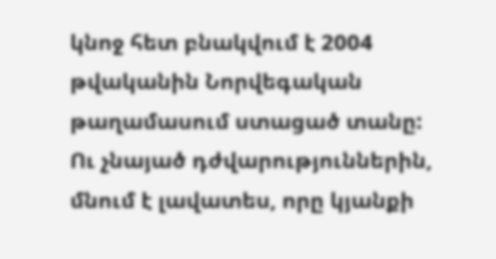կնոջ հետ բնակվում է 2004 թվականին Նորվեգական թաղամասում ստացած տանը:
Ու չնայած դժվարություններին, մնում է լավատես, որը կյանքի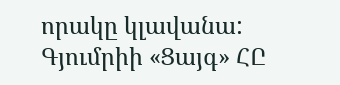որակը կլավանա:
Գյումրիի «Ցայգ» ՀԸ